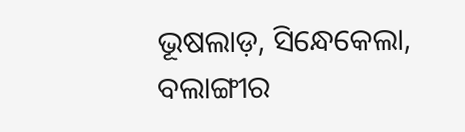ଭୂଷଲାଡ଼, ସିନ୍ଧେକେଲା, ବଲାଙ୍ଗୀର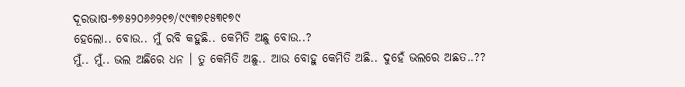ଦୂରଭାଷ-୭୭୫୨୦୬୬୨୧୭/୯୯୩୭୧୫୩୧୭୯
ହେଲୋ.. ବୋଉ.. ମୁଁ ରବି କହୁଛି.. କେମିତି ଅଛୁ ବୋଉ..?
ମୁଁ.. ମୁଁ.. ଭଲ ଅଛିରେ ଧନ । ତୁ କେମିତି ଅଛୁ.. ଆଉ ବୋହୁ କେମିତି ଅଛି.. ଦୁହେଁ ଭଲରେ ଅଛତ..??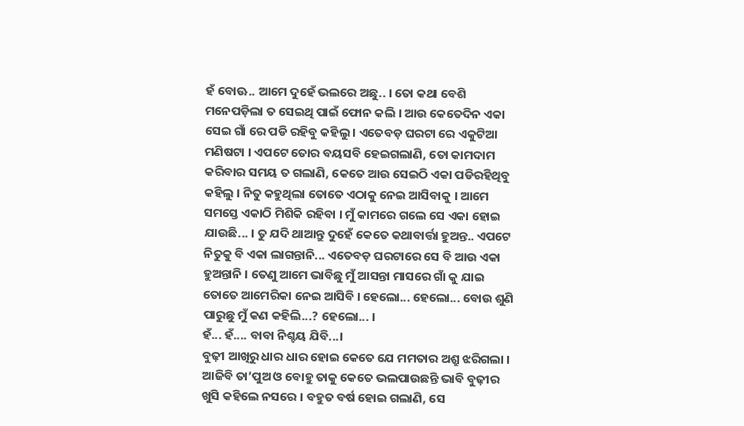ହଁ ବୋଊ.. ଆମେ ଦୁହେଁ ଭଲରେ ଅଛୁ.. । ତୋ କଥା ବେଶି ମନେପଡ଼ିଲା ତ ସେଇଥି ପାଇଁ ଫୋନ କଲି । ଆଉ କେତେଦିନ ଏକା ସେଇ ଗାଁ ରେ ପଡି ରହିବୁ କହିଲୁ । ଏତେବଡ଼ ଘରଟା ରେ ଏକୁଟିଆ ମଣିଷଟା । ଏପଟେ ତୋର ବୟସବି ହେଇଗଲାଣି, ତୋ କାମଦାମ କରିବାର ସମୟ ତ ଗଲାଣି, କେତେ ଆଉ ସେଇଠି ଏକା ପଡିରହିଥିବୁ କହିଲୁ । ନିତୁ କହୁଥିଲା ତୋତେ ଏଠାକୁ ନେଇ ଆସିବାକୁ । ଆମେ ସମସ୍ତେ ଏକାଠି ମିଶିକି ରହିବା । ମୁଁ କାମରେ ଗଲେ ସେ ଏକା ହୋଇ ଯାଉଛି... । ତୁ ଯଦି ଥାଆନ୍ତୁ ଦୁହେଁ କେତେ କଥାବାର୍ତ୍ତା ହୁଅନ୍ତ.. ଏପଟେ ନିତୁକୁ ବି ଏକା ଲାଗନ୍ତାନି... ଏତେବଡ଼ ଘରଟାରେ ସେ ବି ଆଉ ଏକା ହୁଅନ୍ତାନି । ତେଣୁ ଆମେ ଭାବିଛୁ ମୁଁ ଆସନ୍ତା ମାସରେ ଗାଁ କୁ ଯାଇ ତୋତେ ଆମେରିକା ନେଇ ଆସିବି । ହେଲୋ... ହେଲୋ... ବୋଉ ଶୁଣି ପାରୁଛୁ ମୁଁ କଣ କହିଲି...? ହେଲୋ... ।
ହଁ... ହଁ.... ବାବା ନିଶ୍ଚୟ ଯିବି...।
ବୁଢ଼ୀ ଆଖିରୁ ଧାର ଧାର ହୋଇ କେତେ ଯେ ମମତାର ଅଶ୍ରୁ ଝରିଗଲା । ଆଜିବି ତା’ପୁଅ ଓ ବୋହୁ ତାକୁ କେତେ ଭଲପାଉଛନ୍ତି ଭାବି ବୁଢ଼ୀର ଖୁସି କହିଲେ ନସରେ । ବହୁତ ବର୍ଷ ହୋଇ ଗଲାଣି, ସେ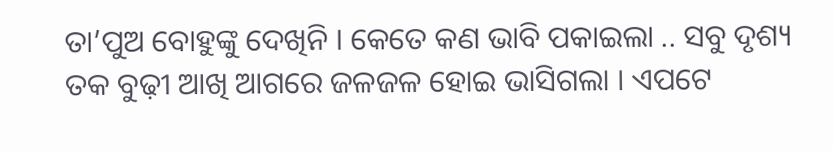ତା’ପୁଅ ବୋହୁଙ୍କୁ ଦେଖିନି । କେତେ କଣ ଭାବି ପକାଇଲା .. ସବୁ ଦୃଶ୍ୟ ତକ ବୁଢ଼ୀ ଆଖି ଆଗରେ ଜଳଜଳ ହୋଇ ଭାସିଗଲା । ଏପଟେ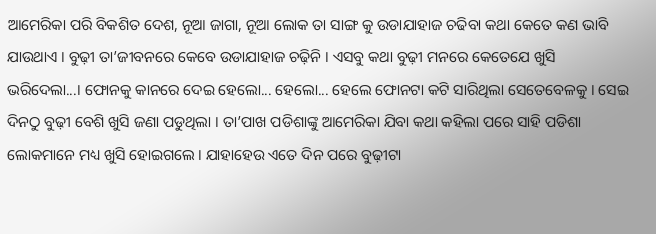ଆମେରିକା ପରି ବିକଶିତ ଦେଶ, ନୂଆ ଜାଗା, ନୂଆ ଲୋକ ତା ସାଙ୍ଗ କୁ ଉଡାଯାହାଜ ଚଢିବା କଥା କେତେ କଣ ଭାବି ଯାଉଥାଏ । ବୁଢ଼ୀ ତା’ଜୀବନରେ କେବେ ଉଡାଯାହାଜ ଚଢ଼ିନି । ଏସବୁ କଥା ବୁଢ଼ୀ ମନରେ କେତେଯେ ଖୁସି ଭରିଦେଲା...। ଫୋନକୁ କାନରେ ଦେଇ ହେଲୋ... ହେଲୋ... ହେଲେ ଫୋନଟା କଟି ସାରିଥିଲା ସେତେବେଳକୁ । ସେଇ ଦିନଠୁ ବୁଢ଼ୀ ବେଶି ଖୁସି ଜଣା ପଡୁଥିଲା । ତା’ପାଖ ପଡିଶାଙ୍କୁ ଆମେରିକା ଯିବା କଥା କହିଲା ପରେ ସାହି ପଡିଶା ଲୋକମାନେ ମଧ୍ୟ ଖୁସି ହୋଇଗଲେ । ଯାହାହେଉ ଏତେ ଦିନ ପରେ ବୁଢ଼ୀଟା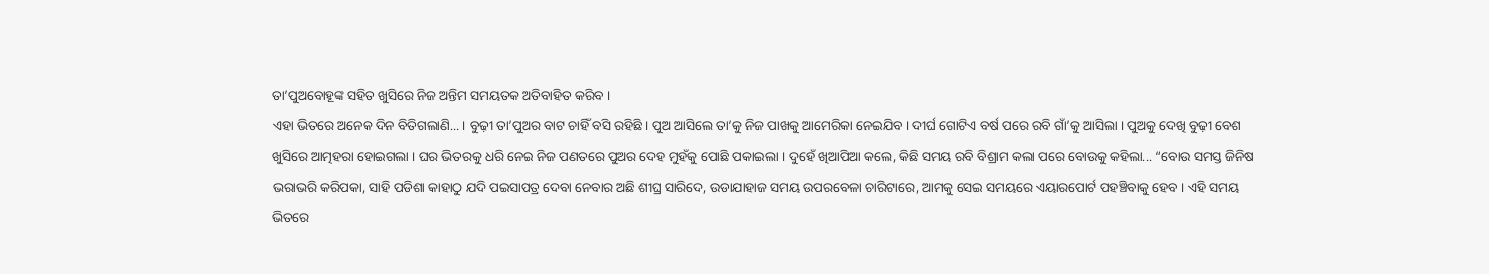ତା’ପୁଅବୋହୂଙ୍କ ସହିତ ଖୁସିରେ ନିଜ ଅନ୍ତିମ ସମୟତକ ଅତିବାହିତ କରିବ ।
ଏହା ଭିତରେ ଅନେକ ଦିନ ବିତିଗଲାଣି... । ବୁଢ଼ୀ ତା’ପୁଅର ବାଟ ଚାହିଁ ବସି ରହିଛି । ପୁଅ ଆସିଲେ ତା’କୁ ନିଜ ପାଖକୁ ଆମେରିକା ନେଇଯିବ । ଦୀର୍ଘ ଗୋଟିଏ ବର୍ଷ ପରେ ରବି ଗାଁ’କୁ ଆସିଲା । ପୁଅକୁ ଦେଖି ବୁଢ଼ୀ ବେଶ ଖୁସିରେ ଆତ୍ମହରା ହୋଇଗଲା । ଘର ଭିତରକୁ ଧରି ନେଇ ନିଜ ପଣତରେ ପୁଅର ଦେହ ମୁହଁକୁ ପୋଛି ପକାଇଲା । ଦୁହେଁ ଖିଆପିଆ କଲେ, କିଛି ସମୟ ରବି ବିଶ୍ରାମ କଲା ପରେ ବୋଉକୁ କହିଲା... “ବୋଉ ସମସ୍ତ ଜିନିଷ ଭରାଭରି କରିପକା, ସାହି ପଡିଶା କାହାଠୁ ଯଦି ପଇସାପତ୍ର ଦେବା ନେବାର ଅଛି ଶୀଘ୍ର ସାରିଦେ, ଉଡାଯାହାଜ ସମୟ ଉପରବେଳା ଚାରିଟାରେ, ଆମକୁ ସେଇ ସମୟରେ ଏୟାରପୋର୍ଟ ପହଞ୍ଚିବାକୁ ହେବ । ଏହି ସମୟ ଭିତରେ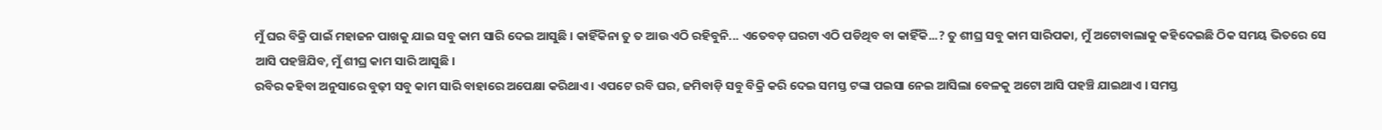ମୁଁ ଘର ବିକ୍ରି ପାଇଁ ମହାଜନ ପାଖକୁ ଯାଇ ସବୁ କାମ ସାରି ଦେଇ ଆସୁଛି । କାହିଁକିନା ତୁ ତ ଆଉ ଏଠି ରହିବୁନି... ଏତେବଡ଼ ଘରଟା ଏଠି ପଡିଥିବ ବା କାହିଁକି...? ତୁ ଶୀଘ୍ର ସବୁ କାମ ସାରିପକା, ମୁଁ ଅଟୋବାଲାକୁ କହିଦେଇଛି ଠିକ ସମୟ ଭିତରେ ସେ ଆସି ପହଞ୍ଚିଯିବ, ମୁଁ ଶୀଘ୍ର କାମ ସାରି ଆସୁଛି ।
ରବିର କହିବା ଅନୁସାରେ ବୁଢ଼ୀ ସବୁ କାମ ସାରି ବାହାରେ ଅପେକ୍ଷା କରିଥାଏ । ଏପଟେ ରବି ଘର, ଜମିବାଡ଼ି ସବୁ ବିକ୍ରି କରି ଦେଇ ସମସ୍ତ ଟଙ୍କା ପଇସା ନେଇ ଆସିଲା ବେଳକୁ ଅଟୋ ଆସି ପହଞ୍ଚି ଯାଇଥାଏ । ସମସ୍ତ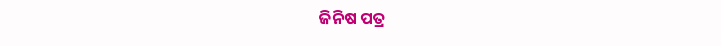ଜିନିଷ ପତ୍ର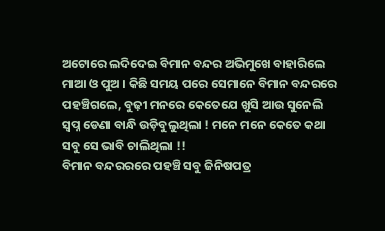ଅଟୋରେ ଲଦିଦେଇ ବିମାନ ବନ୍ଦର ଅଭିମୁଖେ ବାହାରିଲେ ମାଆ ଓ ପୁଅ । କିଛି ସମୟ ପରେ ସେମାନେ ବିମାନ ବନ୍ଦରରେ ପହଞ୍ଚିଗଲେ, ବୁଢ଼ୀ ମନରେ କେତେଯେ ଖୁସି ଆଉ ସୁନେଲି ସ୍ୱପ୍ନ ଡେଣା ବାନ୍ଧି ଉଡ଼ିବୁଲୁଥିଲା ! ମନେ ମନେ କେତେ କଥା ସବୁ ସେ ଭାବି ଚାଲିଥିଲା !!
ବିମାନ ବନ୍ଦରରରେ ପହଞ୍ଚି ସବୁ ଜିନିଷପତ୍ର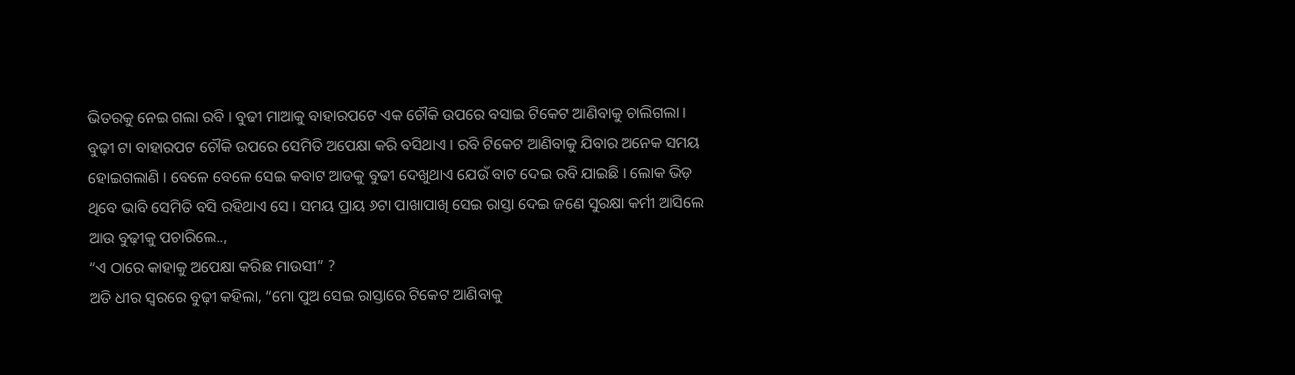ଭିତରକୁ ନେଇ ଗଲା ରବି । ବୁଢୀ ମାଆକୁ ବାହାରପଟେ ଏକ ଚୌକି ଉପରେ ବସାଇ ଟିକେଟ ଆଣିବାକୁ ଚାଲିଗଲା । ବୁଢ଼ୀ ଟା ବାହାରପଟ ଚୌକି ଉପରେ ସେମିତି ଅପେକ୍ଷା କରି ବସିଥାଏ । ରବି ଟିକେଟ ଆଣିବାକୁ ଯିବାର ଅନେକ ସମୟ ହୋଇଗଲାଣି । ବେଳେ ବେଳେ ସେଇ କବାଟ ଆଡକୁ ବୁଢୀ ଦେଖୁଥାଏ ଯେଉଁ ବାଟ ଦେଇ ରବି ଯାଇଛି । ଲୋକ ଭିଡ଼ ଥିବେ ଭାବି ସେମିତି ବସି ରହିଥାଏ ସେ । ସମୟ ପ୍ରାୟ ୬ଟା ପାଖାପାଖି ସେଇ ରାସ୍ତା ଦେଇ ଜଣେ ସୁରକ୍ଷା କର୍ମୀ ଆସିଲେ ଆଉ ବୁଢ଼ୀକୁ ପଚାରିଲେ..,
“ଏ ଠାରେ କାହାକୁ ଅପେକ୍ଷା କରିଛ ମାଉସୀ” ?
ଅତି ଧୀର ସ୍ୱରରେ ବୁଢ଼ୀ କହିଲା, “ମୋ ପୁଅ ସେଇ ରାସ୍ତାରେ ଟିକେଟ ଆଣିବାକୁ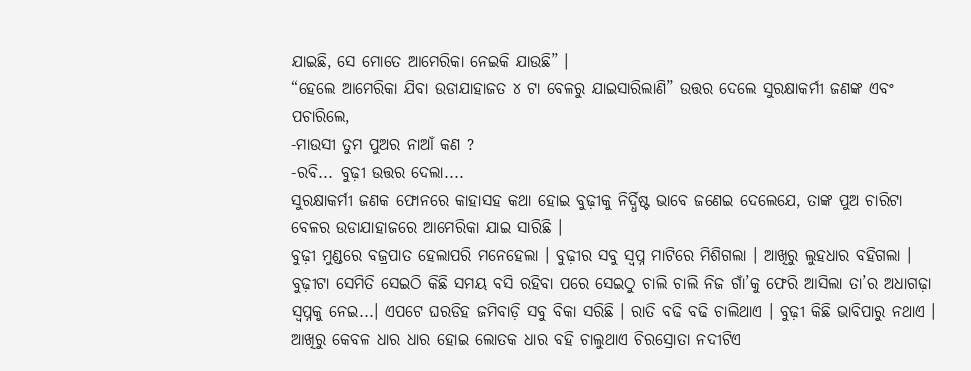ଯାଇଛି, ସେ ମୋତେ ଆମେରିକା ନେଇକି ଯାଉଛି” ।
“ହେଲେ ଆମେରିକା ଯିବା ଉଡାଯାହାଜତ ୪ ଟା ବେଳରୁ ଯାଇସାରିଲାଣି” ଉତ୍ତର ଦେଲେ ସୁରକ୍ଷାକର୍ମୀ ଜଣଙ୍କ ଏବଂ ପଚାରିଲେ,
-ମାଉସୀ ତୁମ ପୁଅର ନାଆଁ କଣ ?
-ରବି... ବୁଢ଼ୀ ଉତ୍ତର ଦେଲା....
ସୁରକ୍ଷାକର୍ମୀ ଜଣକ ଫୋନରେ କାହାସହ କଥା ହୋଇ ବୁଢ଼ୀକୁ ନିର୍ଦ୍ଧିଷ୍ଟ ଭାବେ ଜଣେଇ ଦେଲେଯେ, ତାଙ୍କ ପୁଅ ଚାରିଟା ବେଳର ଉଡାଯାହାଜରେ ଆମେରିକା ଯାଇ ସାରିଛି ।
ବୁଢ଼ୀ ମୁଣ୍ଡରେ ବଜ୍ରପାତ ହେଲାପରି ମନେହେଲା । ବୁଢ଼ୀର ସବୁ ସ୍ୱପ୍ନ ମାଟିରେ ମିଶିଗଲା । ଆଖିରୁ ଲୁହଧାର ବହିଗଲା । ବୁଢ଼ୀଟା ସେମିତି ସେଇଠି କିଛି ସମୟ ବସି ରହିବା ପରେ ସେଇଠୁ ଚାଲି ଚାଲି ନିଜ ଗାଁ’କୁ ଫେରି ଆସିଲା ତା’ର ଅଧାଗଢ଼ା ସ୍ୱପ୍ନକୁ ନେଇ...। ଏପଟେ ଘରଡିହ ଜମିବାଡ଼ି ସବୁ ବିକା ସରିଛି । ରାତି ବଢି ବଢି ଚାଲିଥାଏ । ବୁଢ଼ୀ କିଛି ଭାବିପାରୁ ନଥାଏ । ଆଖିରୁ କେବଳ ଧାର ଧାର ହୋଇ ଲୋତକ ଧାର ବହି ଚାଲୁଥାଏ ଚିରସ୍ରୋତା ନଦୀଟିଏ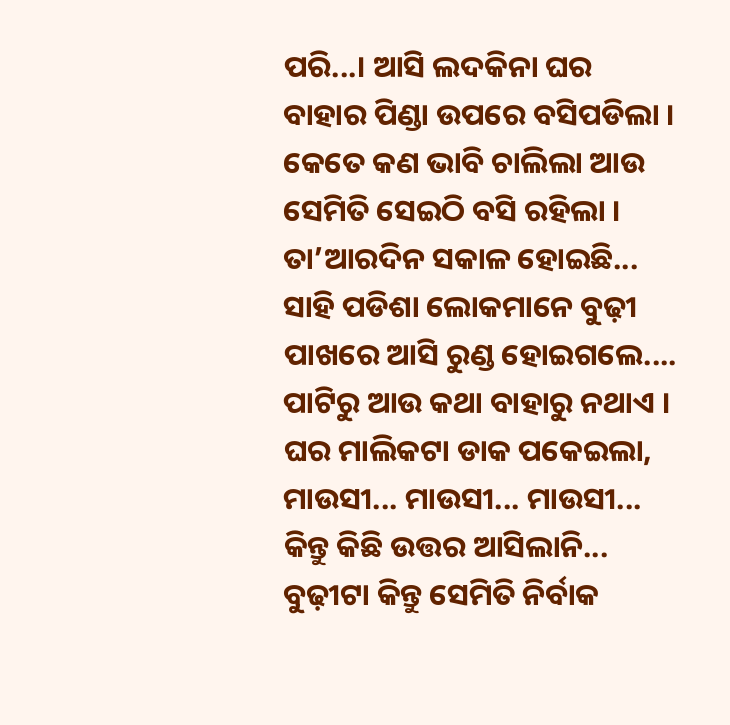ପରି...। ଆସି ଲଦକିନା ଘର ବାହାର ପିଣ୍ଡା ଉପରେ ବସିପଡିଲା । କେତେ କଣ ଭାବି ଚାଲିଲା ଆଉ ସେମିତି ସେଇଠି ବସି ରହିଲା ।
ତା’ଆରଦିନ ସକାଳ ହୋଇଛି... ସାହି ପଡିଶା ଲୋକମାନେ ବୁଢ଼ୀ ପାଖରେ ଆସି ରୁଣ୍ଡ ହୋଇଗଲେ.... ପାଟିରୁ ଆଉ କଥା ବାହାରୁ ନଥାଏ । ଘର ମାଲିକଟା ଡାକ ପକେଇଲା, ମାଉସୀ... ମାଉସୀ... ମାଉସୀ... କିନ୍ତୁ କିଛି ଉତ୍ତର ଆସିଲାନି... ବୁଢ଼ୀଟା କିନ୍ତୁ ସେମିତି ନିର୍ବାକ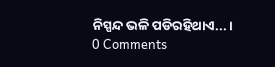ନିସ୍ପନ୍ଦ ଭଳି ପଡିରହିଥାଏ... ।
0 Comments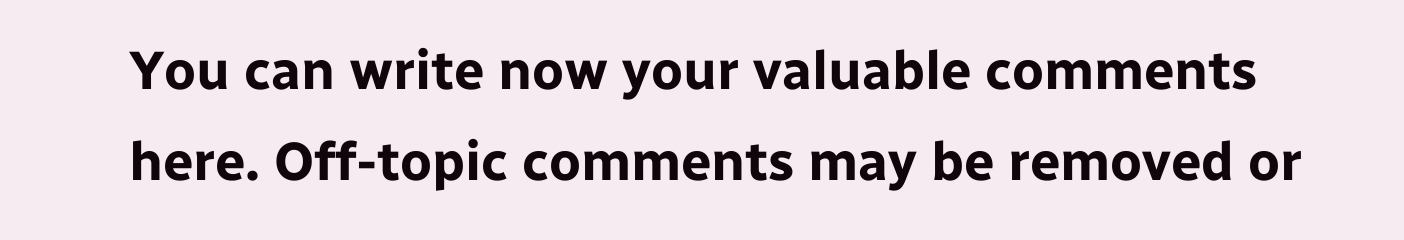You can write now your valuable comments here. Off-topic comments may be removed or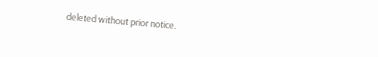deleted without prior notice.